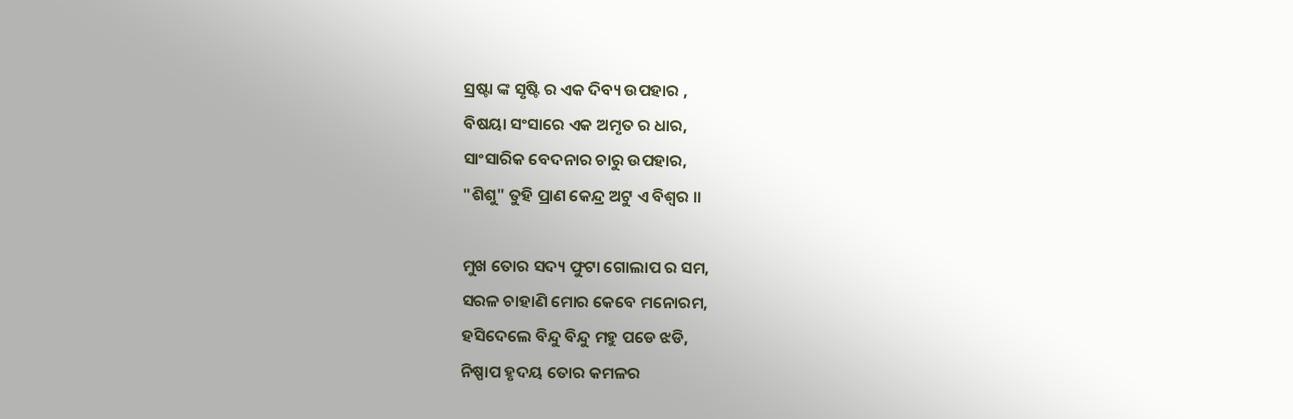ସ୍ରଷ୍ଟା ଙ୍କ ସୃଷ୍ଟି ର ଏକ ଦିବ୍ୟ ଉପହାର ,
ବିଷୟା ସଂସାରେ ଏକ ଅମୃତ ର ଧାର,
ସାଂସାରିକ ବେଦନାର ଚାରୁ ଉପହାର,
"ଶିଶୁ" ତୁହି ପ୍ରାଣ କେନ୍ଦ୍ର ଅଟୁ ଏ ବିଶ୍ବର ।।

ମୁଖ ତୋର ସଦ୍ୟ ଫୁଟା ଗୋଲାପ ର ସମ,
ସରଳ ଚାହାଣି ମୋର କେବେ ମନୋରମ,
ହସିଦେଲେ ବିନ୍ଦୁ ବିନ୍ଦୁ ମହୁ ପଡେ ଝଡି,
ନିଷ୍ପାପ ହୃଦୟ ତୋର କମଳର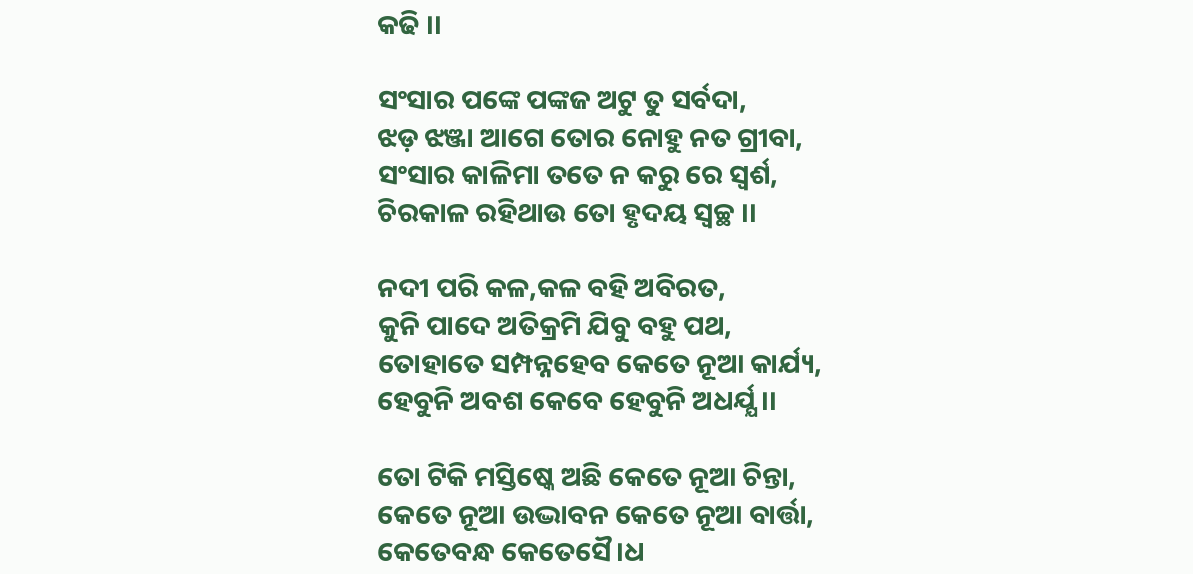କଢି ।।

ସଂସାର ପଙ୍କେ ପଙ୍କଜ ଅଟୁ ତୁ ସର୍ବଦା,
ଝଡ଼ ଝଞ୍ଜା ଆଗେ ତୋର ନୋହୁ ନତ ଗ୍ରୀବା,
ସଂସାର କାଳିମା ତତେ ନ କରୁ ରେ ସ୍ବର୍ଶ,
ଚିରକାଳ ରହିଥାଉ ତୋ ହୃଦୟ ସ୍ବଚ୍ଛ ।।

ନଦୀ ପରି କଳ,କଳ ବହି ଅବିରତ,
କୁନି ପାଦେ ଅତିକ୍ରମି ଯିବୁ ବହୁ ପଥ,
ତୋହାତେ ସମ୍ପନ୍ନହେବ କେତେ ନୂଆ କାର୍ଯ୍ୟ,
ହେବୁନି ଅବଶ କେବେ ହେବୁନି ଅଧର୍ଯ୍ଯ ।।

ତୋ ଟିକି ମସ୍ତିଷ୍କେ ଅଛି କେତେ ନୂଆ ଚିନ୍ତା,
କେତେ ନୂଆ ଉଦ୍ଭାବନ କେତେ ନୂଆ ବାର୍ତ୍ତା,
କେତେବନ୍ଧ କେତେସୈ।ଧ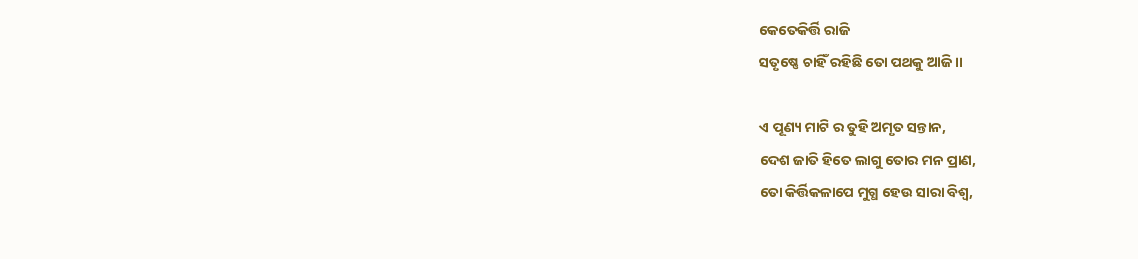କେତେକିର୍ତ୍ତି ରାଜି
ସତୃଷ୍ଣେ ଚାହିଁ ରହିଛି ତୋ ପଥକୁ ଆଜି ।।

ଏ ପୂଣ୍ୟ ମାଟି ର ତୁହି ଅମୃତ ସନ୍ତାନ,
ଦେଶ ଜାତି ହିତେ ଲାଗୁ ତୋର ମନ ପ୍ରାଣ,
ତୋ କିର୍ତ୍ତିକଳାପେ ମୁଗ୍ଧ ହେଉ ସାରା ବିଶ୍ବ,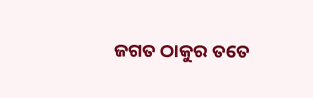ଜଗତ ଠାକୁର ତତେ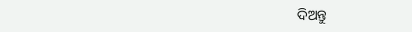ଦିଅନ୍ତୁ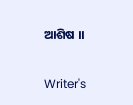ଆଶିଷ ।।

Writer's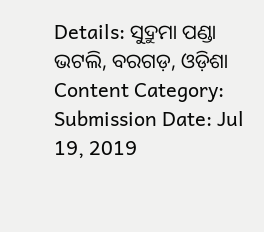Details: ସୁଦ୍ରୁମା ପଣ୍ଡା
ଭଟଲି, ବରଗଡ଼, ଓଡ଼ିଶା
Content Category:
Submission Date: Jul 19, 2019